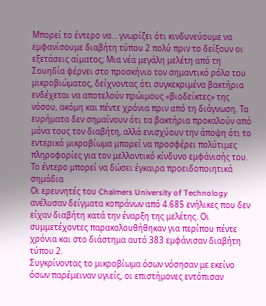Μπορεί το έντερο να… γνωρίζει ότι κινδυνεύουμε να εμφανίσουμε διαβήτη τύπου 2 πολύ πριν το δείξουν οι εξετάσεις αίματος; Μια νέα μεγάλη μελέτη από τη Σουηδία φέρνει στο προσκήνιο τον σημαντικό ρόλο του μικροβιώματος, δείχνοντας ότι συγκεκριμένα βακτήρια ενδέχεται να αποτελούν πρώιμους «βιοδείκτες» της νόσου, ακόμη και πέντε χρόνια πριν από τη διάγνωση. Τα ευρήματα δεν σημαίνουν ότι τα βακτήρια προκαλούν από μόνα τους τον διαβήτη, αλλά ενισχύουν την άποψη ότι το εντερικό μικροβίωμα μπορεί να προσφέρει πολύτιμες πληροφορίες για τον μελλοντικό κίνδυνο εμφάνισής του.
Το έντερο μπορεί να δώσει έγκαιρα προειδοποιητικά σημάδια
Οι ερευνητές του Chalmers University of Technology ανέλυσαν δείγματα κοπράνων από 4.685 ενήλικες που δεν είχαν διαβήτη κατά την έναρξη της μελέτης. Οι συμμετέχοντες παρακολουθήθηκαν για περίπου πέντε χρόνια και στο διάστημα αυτό 383 εμφάνισαν διαβήτη τύπου 2.
Συγκρίνοντας το μικροβίωμα όσων νόσησαν με εκείνο όσων παρέμειναν υγιείς, οι επιστήμονες εντόπισαν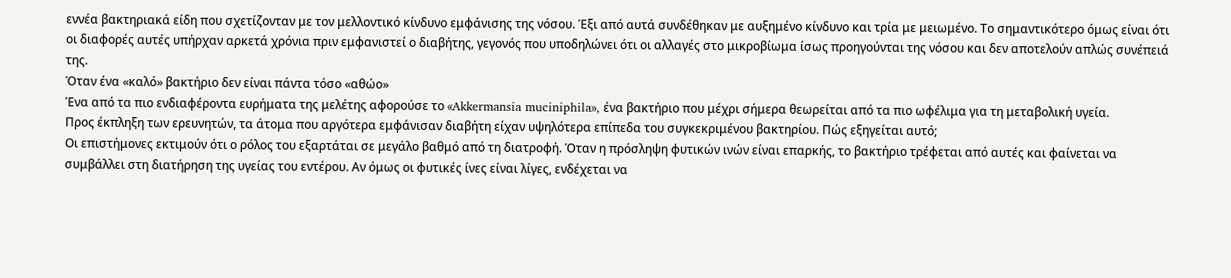εννέα βακτηριακά είδη που σχετίζονταν με τον μελλοντικό κίνδυνο εμφάνισης της νόσου. Έξι από αυτά συνδέθηκαν με αυξημένο κίνδυνο και τρία με μειωμένο. Το σημαντικότερο όμως είναι ότι οι διαφορές αυτές υπήρχαν αρκετά χρόνια πριν εμφανιστεί ο διαβήτης, γεγονός που υποδηλώνει ότι οι αλλαγές στο μικροβίωμα ίσως προηγούνται της νόσου και δεν αποτελούν απλώς συνέπειά της.
Όταν ένα «καλό» βακτήριο δεν είναι πάντα τόσο «αθώο»
Ένα από τα πιο ενδιαφέροντα ευρήματα της μελέτης αφορούσε το «Akkermansia muciniphila», ένα βακτήριο που μέχρι σήμερα θεωρείται από τα πιο ωφέλιμα για τη μεταβολική υγεία.
Προς έκπληξη των ερευνητών, τα άτομα που αργότερα εμφάνισαν διαβήτη είχαν υψηλότερα επίπεδα του συγκεκριμένου βακτηρίου. Πώς εξηγείται αυτό;
Οι επιστήμονες εκτιμούν ότι ο ρόλος του εξαρτάται σε μεγάλο βαθμό από τη διατροφή. Όταν η πρόσληψη φυτικών ινών είναι επαρκής, το βακτήριο τρέφεται από αυτές και φαίνεται να συμβάλλει στη διατήρηση της υγείας του εντέρου. Αν όμως οι φυτικές ίνες είναι λίγες, ενδέχεται να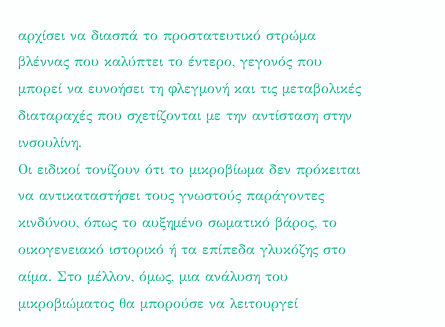αρχίσει να διασπά το προστατευτικό στρώμα βλέννας που καλύπτει το έντερο, γεγονός που μπορεί να ευνοήσει τη φλεγμονή και τις μεταβολικές διαταραχές που σχετίζονται με την αντίσταση στην ινσουλίνη.
Οι ειδικοί τονίζουν ότι το μικροβίωμα δεν πρόκειται να αντικαταστήσει τους γνωστούς παράγοντες κινδύνου, όπως το αυξημένο σωματικό βάρος, το οικογενειακό ιστορικό ή τα επίπεδα γλυκόζης στο αίμα. Στο μέλλον, όμως, μια ανάλυση του μικροβιώματος θα μπορούσε να λειτουργεί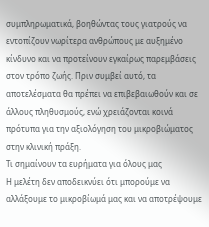συμπληρωματικά, βοηθώντας τους γιατρούς να εντοπίζουν νωρίτερα ανθρώπους με αυξημένο κίνδυνο και να προτείνουν εγκαίρως παρεμβάσεις στον τρόπο ζωής. Πριν συμβεί αυτό, τα αποτελέσματα θα πρέπει να επιβεβαιωθούν και σε άλλους πληθυσμούς, ενώ χρειάζονται κοινά πρότυπα για την αξιολόγηση του μικροβιώματος στην κλινική πράξη.
Τι σημαίνουν τα ευρήματα για όλους μας
Η μελέτη δεν αποδεικνύει ότι μπορούμε να αλλάξουμε το μικροβίωμά μας και να αποτρέψουμε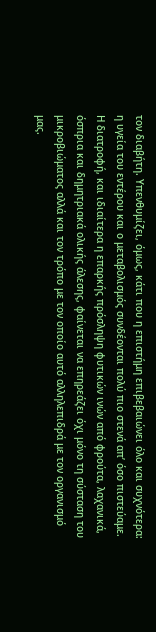τον διαβήτη. Υπενθυμίζει, όμως, κάτι που η επιστήμη επιβεβαιώνει όλο και συχνότερα: η υγεία του εντέρου και ο μεταβολισμός συνδέονται πολύ πιο στενά απ’ όσο πιστεύαμε.
Η διατροφή, και ιδιαίτερα η επαρκής πρόσληψη φυτικών ινών από φρούτα, λαχανικά, όσπρια και δημητριακά ολικής άλεσης, φαίνεται να επηρεάζει όχι μόνο τη σύσταση του μικροβιώματος αλλά και τον τρόπο με τον οποίο αυτό αλληλεπιδρά με τον οργανισμό μας.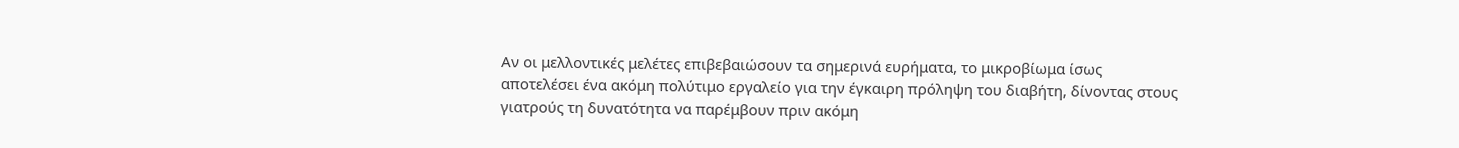Αν οι μελλοντικές μελέτες επιβεβαιώσουν τα σημερινά ευρήματα, το μικροβίωμα ίσως αποτελέσει ένα ακόμη πολύτιμο εργαλείο για την έγκαιρη πρόληψη του διαβήτη, δίνοντας στους γιατρούς τη δυνατότητα να παρέμβουν πριν ακόμη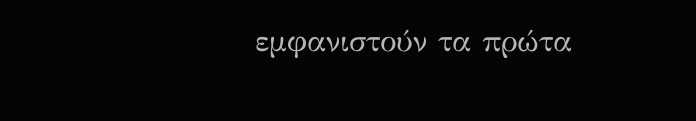εμφανιστούν τα πρώτα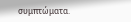συμπτώματα.